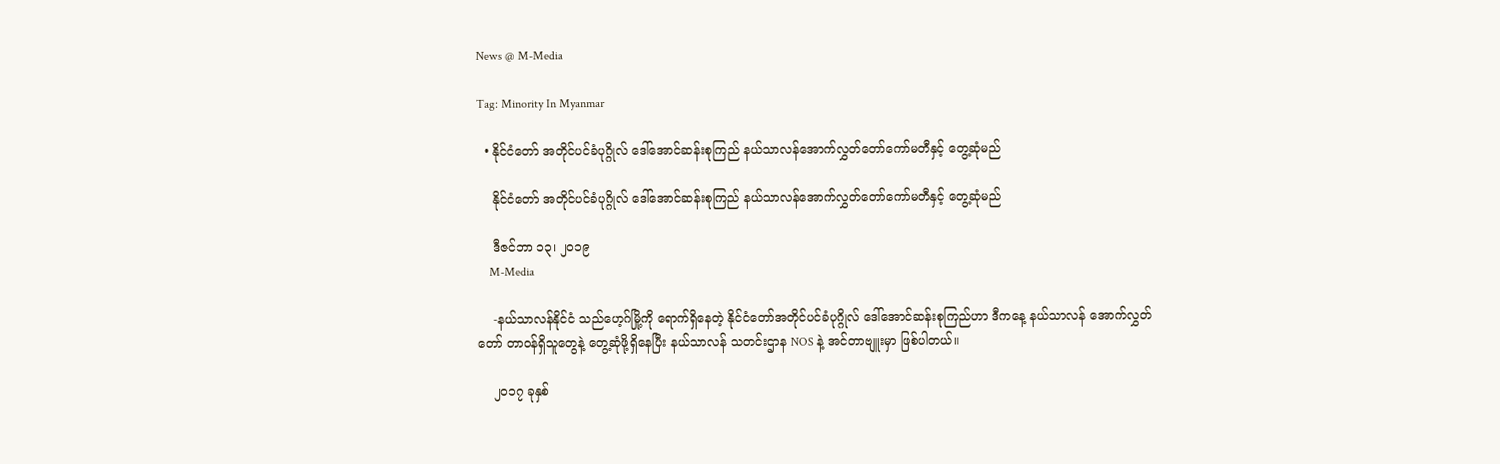News @ M-Media

Tag: Minority In Myanmar

  • နိုင်ငံတော် အတိုင်ပင်ခံပုဂ္ဂိုလ် ဒေါ်အောင်ဆန်းစုကြည် နယ်သာလန်အောက်လွှတ်တော်ကော်မတီနှင့် တွေ့ဆုံမည်

    နိုင်ငံတော် အတိုင်ပင်ခံပုဂ္ဂိုလ် ဒေါ်အောင်ဆန်းစုကြည် နယ်သာလန်အောက်လွှတ်တော်ကော်မတီနှင့် တွေ့ဆုံမည်

    ဒီဇင်ဘာ ၁၃၊ ၂၀၁၉
    M-Media

    -နယ်သာလန်နိုင်ငံ သည်ဟေ့ဂ်မြို့ကို ရောက်ရှိနေတဲ့ နိုင်ငံတော်အတိုင်ပင်ခံပုဂ္ဂိုလ် ဒေါ်အောင်ဆန်းစုကြည်ဟာ ဒီကနေ့ နယ်သာလန် အောက်လွှတ်တော် တာဝန်ရှိသူတွေနဲ့ တွေ့ဆုံဖို့ရှိနေပြီး နယ်သာလန် သတင်းဌာန NOS နဲ့ အင်တာဗျူးမှာ ဖြစ်ပါတယ်။

    ၂၀၁၇ ခုနှစ်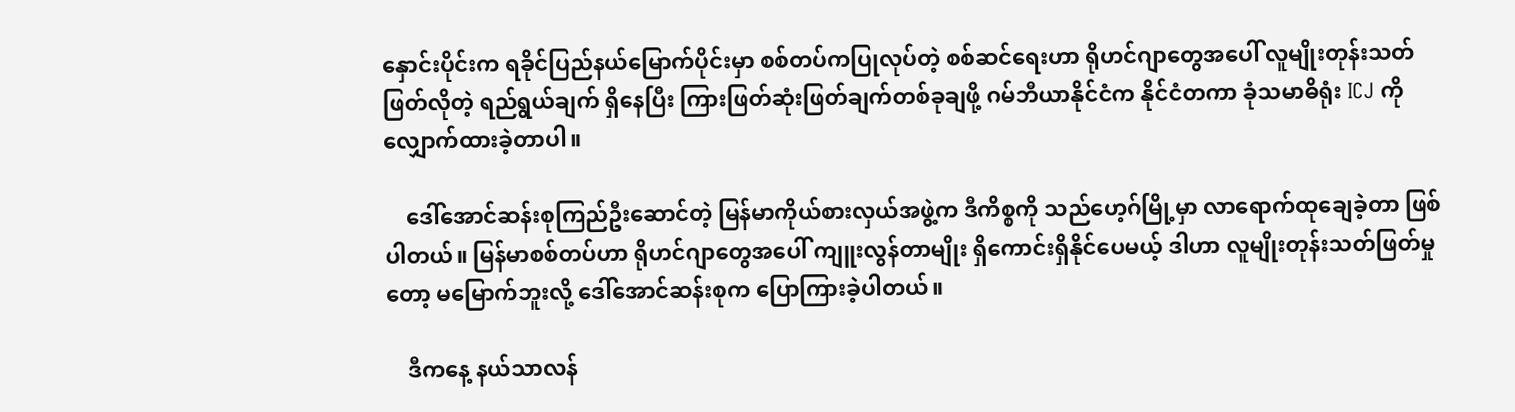နှောင်းပိုင်းက ရခိုင်ပြည်နယ်မြောက်ပိုင်းမှာ စစ်တပ်ကပြုလုပ်တဲ့ စစ်ဆင်ရေးဟာ ရိုဟင်ဂျာတွေအပေါ် လူမျိုးတုန်းသတ်ဖြတ်လိုတဲ့ ရည်ရွယ်ချက် ရှိနေပြီး ကြားဖြတ်ဆုံးဖြတ်ချက်တစ်ခုချဖို့ ဂမ်ဘီယာနိုင်ငံက နိုင်ငံတကာ ခုံသမာဓိရုံး ICJ ကို လျှောက်ထားခဲ့တာပါ။

    ဒေါ်အောင်ဆန်းစုကြည်ဦးဆောင်တဲ့ မြန်မာကိုယ်စားလှယ်အဖွဲ့က ဒီကိစ္စကို သည်ဟေ့ဂ်မြို့မှာ လာရောက်ထုချေခဲ့တာ ဖြစ်ပါတယ်။ မြန်မာစစ်တပ်ဟာ ရိုဟင်ဂျာတွေအပေါ် ကျူးလွန်တာမျိုး ရှိကောင်းရှိနိုင်ပေမယ့် ဒါဟာ လူမျိုးတုန်းသတ်ဖြတ်မှုတော့ မမြောက်ဘူးလို့ ဒေါ်အောင်ဆန်းစုက ပြောကြားခဲ့ပါတယ်။

    ဒီကနေ့ နယ်သာလန်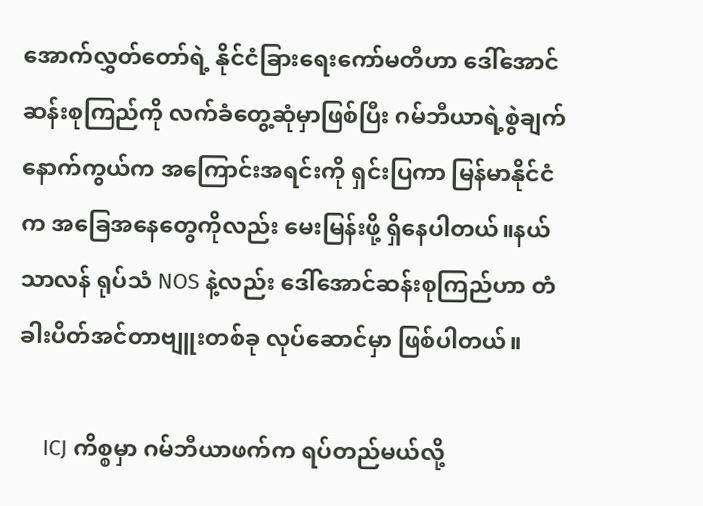အောက်လွှတ်တော်ရဲ့ နိုင်ငံ‌ခြားရေးကော်မတီဟာ ဒေါ်အောင်ဆန်းစုကြည်ကို လက်ခံတွေ့ဆုံမှာဖြစ်ပြီး ဂမ်ဘီယာရဲ့စွဲချက်နောက်ကွယ်က အကြောင်းအရင်းကို ရှင်းပြကာ မြန်မာနိုင်ငံက အခြေအနေတွေကိုလည်း မေးမြန်းဖို့ ရှိနေပါတယ်။နယ်သာလန် ရုပ်သံ NOS နဲ့လည်း ဒေါ်အောင်ဆန်းစုကြည်ဟာ တံခါးပိတ်အင်တာဗျူးတစ်ခု လုပ်ဆောင်မှာ ဖြစ်ပါတယ်။

    ICJ ကိစ္စမှာ ဂမ်ဘီယာဖက်က ရပ်တည်မယ်လို့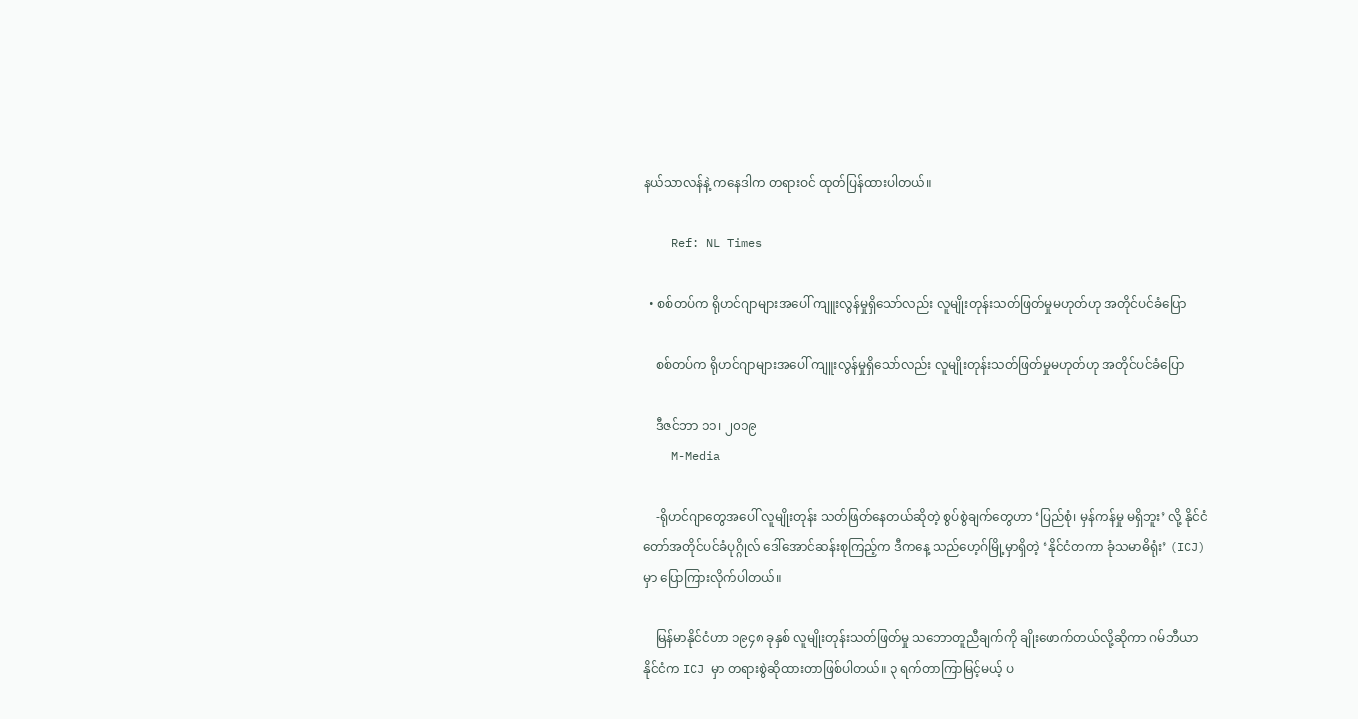နယ်သာလန်နဲ့ ကနေဒါက တရားဝင် ထုတ်ပြန်ထားပါတယ်။

    Ref: NL Times

  • စစ်တပ်က ရိုဟင်ဂျာများအပေါ် ကျူးလွန်မှုရှိသော်လည်း လူမျိုးတုန်းသတ်ဖြတ်မှုမဟုတ်ဟု အတိုင်ပင်ခံပြော

    စစ်တပ်က ရိုဟင်ဂျာများအပေါ် ကျူးလွန်မှုရှိသော်လည်း လူမျိုးတုန်းသတ်ဖြတ်မှုမဟုတ်ဟု အတိုင်ပင်ခံပြော

    ဒီဇင်ဘာ ၁၁၊ ၂၀၁၉
    M-Media

    -ရိုဟင်ဂျာတွေအပေါ် လူမျိုးတုန်း သတ်ဖြတ်နေတယ်ဆိုတဲ့ စွပ်စွဲချက်တွေဟာ ‘ပြည်စုံ၊ မှန်ကန်မှု မရှိဘူး’ လို့ နိုင်ငံတော်အတိုင်ပင်ခံပုဂ္ဂိုလ် ဒေါ်အောင်ဆန်းစုကြည့်က ဒီကနေ့ သည်ဟေ့ဂ်မြို့မှာရှိတဲ့ ‘နိုင်ငံတကာ ခုံသမာဓိရုံး’ (ICJ) မှာ ပြောကြားလိုက်ပါတယ်။

    မြန်မာနိုင်ငံဟာ ၁၉၄၈ ခုနှစ် လူမျိုးတုန်းသတ်ဖြတ်မှု သဘောတူညီချက်ကို ချိုးဖောက်တယ်လို့ဆိုကာ ဂမ်ဘီယာနိုင်ငံက ICJ မှာ တရားစွဲဆိုထားတာဖြစ်ပါတယ်။ ၃ ရက်တာကြာမြင့်မယ့် ပ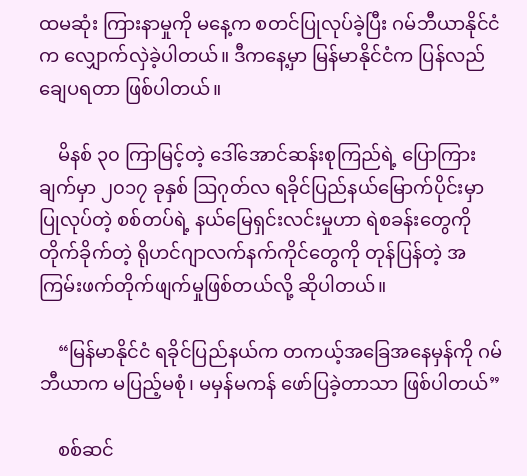ထမဆုံး ‌ကြားနာမှုကို မနေ့က စတင်ပြုလုပ်ခဲ့ပြီး ဂမ်ဘီယာနိုင်ငံက လျှောက်လှဲခဲ့ပါတယ်။ ဒီကနေ့မှာ မြန်မာနိုင်ငံက ပြန်လည်ချေပရတာ ဖြစ်ပါတယ်။

    မိနစ် ၃၀ ကြာမြင့်တဲ့ ဒေါ်အောင်ဆန်းစုကြည်ရဲ့ ပြောကြားချက်မှာ ၂၀၁၇ ခုနှစ် ဩဂုတ်လ ရခိုင်ပြည်နယ်မြောက်ပိုင်းမှာ ပြုလုပ်တဲ့ စစ်တပ်ရဲ့ နယ်မြေရှင်းလင်းမှုဟာ ရဲစခန်းတွေကို တိုက်ခိုက်တဲ့ ရိုဟင်ဂျာလက်နက်ကိုင်တွေကို တုန်ပြန်တဲ့ အကြမ်းဖက်တိုက်ဖျက်မှုဖြစ်တယ်လို့ ဆိုပါတယ်။

    “မြန်မာနိုင်ငံ ရခိုင်ပြည်နယ်က တကယ့်အခြေအနေမှန်ကို ဂမ်ဘီယာက မပြည့်မစုံ၊ မမှန်မကန် ဖော်ပြခဲ့တာသာ ဖြစ်ပါတယ်”

    စစ်ဆင်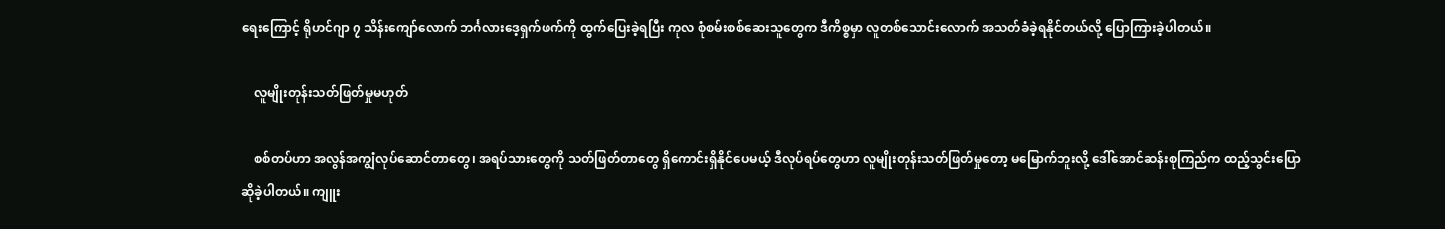ရေးကြောင့် ရိုဟင်ဂျာ ၇ သိန်းကျော်လောက် ဘင်္ဂလားဒေ့ရှက်ဖက်ကို ထွက်ပြေးခဲ့ရပြီး ကုလ စုံစမ်းစစ်ဆေးသူတွေက ဒီကိစ္စမှာ လူတစ်သောင်းလောက် အသတ်ခံခဲ့ရနိုင်တယ်လို့ ပြောကြားခဲ့ပါတယ်။

    လူမျိုးတုန်းသတ်ဖြတ်မှုမဟုတ်

    စစ်တပ်ဟာ အလွန်အကျွံလုပ်ဆောင်တာတွေ၊ အရပ်သားတွေကို သတ်ဖြတ်တာတွေ ရှိကောင်းရှိနိုင်ပေမယ့် ဒီလုပ်ရပ်တွေဟာ လူမျိုးတုန်းသတ်ဖြတ်မှုတော့ မမြောက်ဘူးလို့ ဒေါ်အောင်ဆန်းစုကြည်က ထည့်သွင်းပြောဆိုခဲ့ပါတယ်။ ကျူး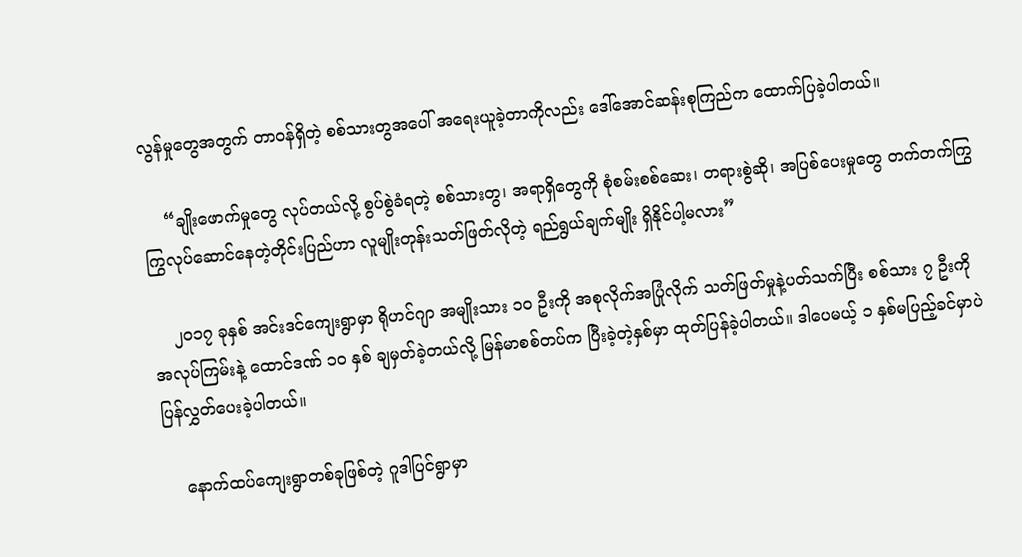လွန်မှုတွေအတွက် တာဝန်ရှိတဲ့ စစ်သားတွအပေါ် အရေးယူခဲ့တာကိုလည်း ဒေါ်အောင်ဆန်းစုကြည်က ထောက်ပြခဲ့ပါတယ်။

    “ချိုးဖောက်မှုတွေ လုပ်တယ်လို့ စွပ်စွဲခံရတဲ့ စစ်သားတွ၊ အရာရှိတွေကို စုံစမ်းစစ်ဆေး၊ တရားစွဲဆို၊ အပြစ်ပေးမှုတွေ တက်တက်ကြွကြွလုပ်ဆောင်နေတဲ့တိုင်းပြည်ဟာ လူမျိုးတုန်းသတ်ဖြတ်လိုတဲ့ ရည်ရွယ်ချက်မျိုး ရှိနိုင်ပါ့မလား”

    ၂၀၁၇ ခုနှစ် အင်းဒင်ကျေးရွာမှာ ရိုဟင်ဂျာ အမျိုးသား ၁၀ ဦးကို အစုလိုက်အပြုံလိုက် သတ်ဖြတ်မှုနဲ့ပတ်သက်ပြီး စစ်သား ၇ ဦးကို အလုပ်ကြမ်းနဲ့ ထောင်ဒဏ် ၁၀ နှစ် ချမှတ်ခဲ့တယ်လို့ မြန်မာစစ်တပ်က ပြီးခဲ့တဲ့နှစ်မှာ ထုတ်ပြန်ခဲ့ပါတယ်။ ဒါပေမယ့် ၁ နှစ်မပြည့်ခင်မှာပဲ ပြန်လွှတ်ပေးခဲ့ပါတယ်။

    နောက်ထပ်ကျေးရွာတစ်ခုဖြစ်တဲ့ ဂူဒါပြင်ရွာမှာ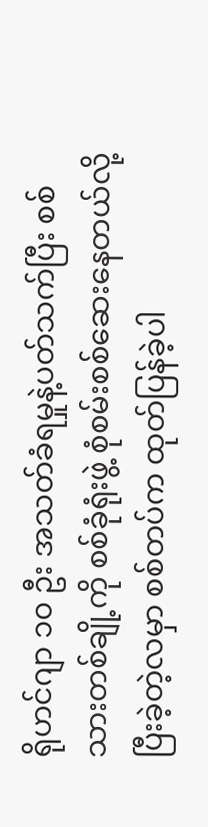ရိုဟင်ဂျာ ၁၀ ဦး အသတ်ခံရမှုနဲ့ပတ်သက်ပြီး စစ်သားတစ်ချို့ကို စစ်ခုံရုံးဖွဲ့ စုံစမ်းစစ်ဆေးနေတယ်လို့ ပြီးခဲ့တဲ့လမှာ စစ်တပ်က ထုတ်ပြန်ခဲ့ပါ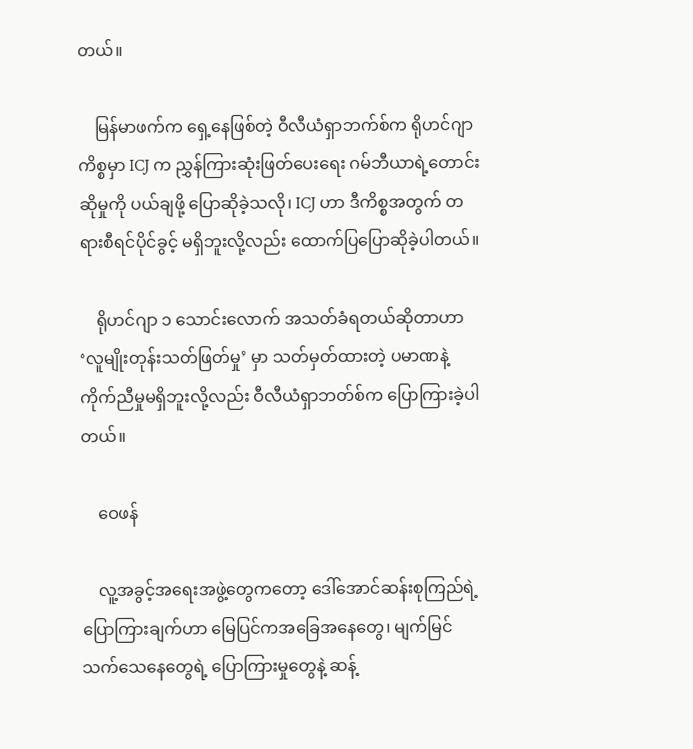တယ်။

    မြန်မာဖက်က ရှေ့နေဖြစ်တဲ့ ဝီလီယံရှာဘက်စ်က ရိုဟင်ဂျာကိစ္စမှာ ICJ က ညွှန်ကြားဆုံးဖြတ်ပေးရေး ဂမ်ဘီယာရဲ့တောင်းဆိုမှုကို ပယ်ချဖို့ ပြောဆိုခဲ့သလို၊ ICJ ဟာ ဒီကိစ္စအတွက် တရားစီရင်ပိုင်ခွင့် မရှိဘူးလို့လည်း ထောက်ပြပြောဆိုခဲ့ပါတယ်။

    ရိုဟင်ဂျာ ၁ သောင်းလောက် အသတ်ခံရတယ်ဆိုတာဟာ ‘လူမျိုးတုန်းသတ်ဖြတ်မှု’ မှာ သတ်မှတ်ထားတဲ့ ပမာဏနဲ့ ကိုက်ညီမှုမရှိဘူးလို့လည်း ဝီလီယံရှာဘတ်စ်က ပြောကြားခဲ့ပါတယ်။

    ဝေဖန်

    လူ့အခွင့်အရေးအဖွဲ့တွေကတော့ ဒေါ်အောင်ဆန်းစုကြည်ရဲ့ ပြောကြားချက်ဟာ မြေပြင်ကအခြေအနေတွေ၊ မျက်မြင်သက်သေနေတွေရဲ့ ပြောကြားမှုတွေနဲ့ ဆန့်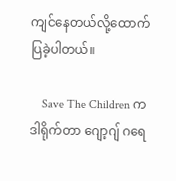ကျင်နေတယ်လို့ထောက်ပြခဲ့ပါတယ်။

    Save The Children က ဒါရိုက်တာ ဂျော့ဂျ် ဂရေ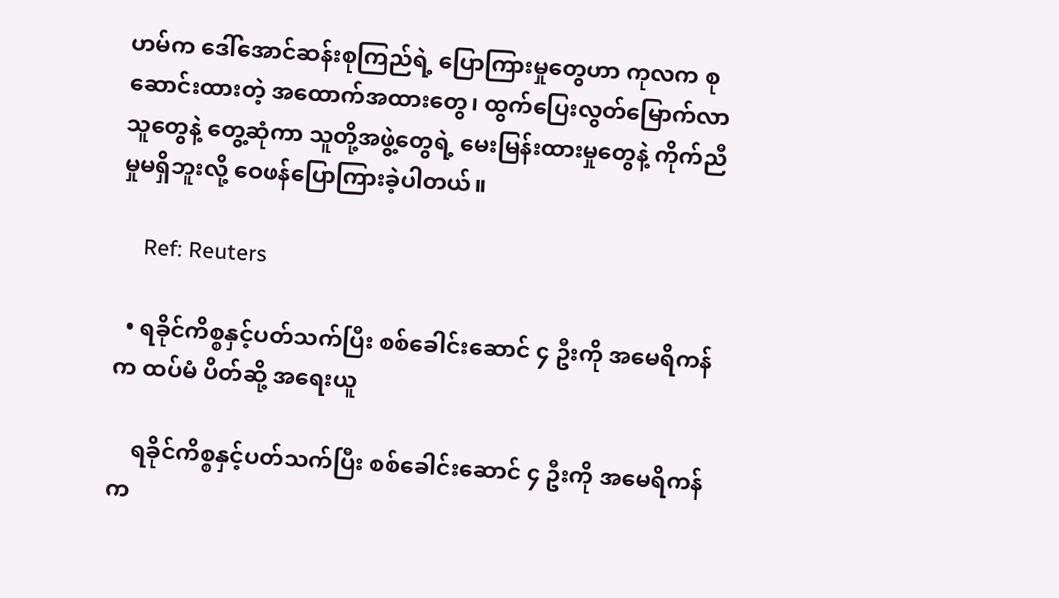ဟမ်က ဒေါ်အောင်ဆန်းစုကြည်ရဲ့ ပြောကြားမှုတွေဟာ ကုလက စုဆောင်းထားတဲ့ အထောက်အထားတွေ၊ ထွက်ပြေးလွတ်မြောက်လာသူတွေနဲ့ တွေ့ဆုံကာ သူတို့အဖွဲ့တွေရဲ့ မေးမြန်းထားမှုတွေနဲ့ ကိုက်ညီမှုမရှိဘူးလို့ ဝေဖန်ပြောကြားခဲ့ပါတယ်။

    Ref: Reuters

  • ရခိုင်ကိစ္စနှင့်ပတ်သက်ပြီး စစ်ခေါင်းဆောင် ၄ ဦးကို အမေရိကန်က ထပ်မံ ပိတ်ဆို့ အရေးယူ

    ရခိုင်ကိစ္စနှင့်ပတ်သက်ပြီး စစ်ခေါင်းဆောင် ၄ ဦးကို အမေရိကန်က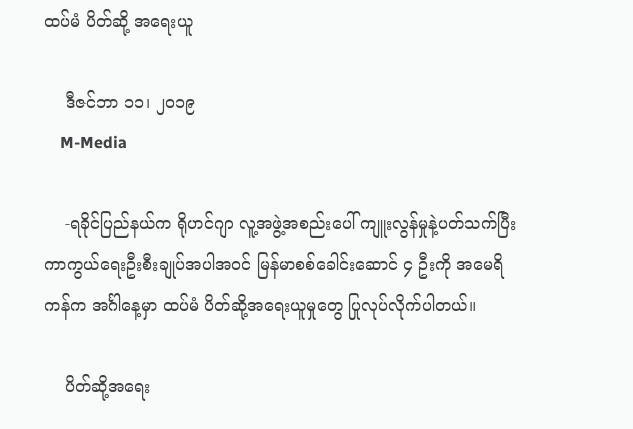ထပ်မံ ပိတ်ဆို့ အရေးယူ

    ဒီဇင်ဘာ ၁၁၊ ၂၀၁၉
    M-Media

    -ရခိုင်ပြည်နယ်က ရိုဟင်ဂျာ လူ့အဖွဲ့အစည်းပေါ် ကျူးလွန်မှုနဲ့ပတ်သက်ပြီး ကာကွယ်ရေးဦးစီးချုပ်အပါအဝင် မြန်မာစစ်ခေါင်းဆောင် ၄ ဦးကို အမေရိကန်က အင်္ဂါနေ့မှာ ထပ်မံ ပိတ်ဆို့အရေးယူမှုတွေ ပြုလုပ်လိုက်ပါတယ်။

    ပိတ်ဆို့အရေး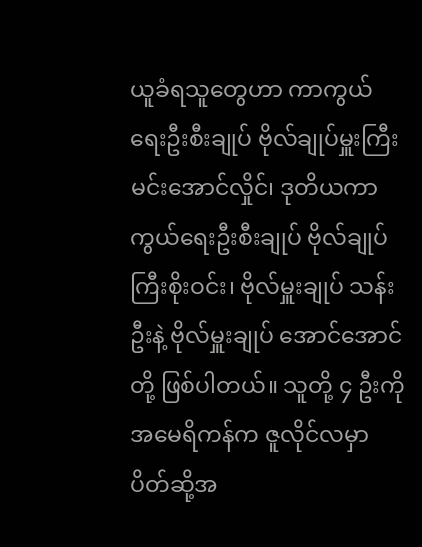ယူခံရသူတွေဟာ ကာကွယ်ရေးဦးစီးချုပ် ဗိုလ်ချုပ်မှူးကြီးမင်းအောင်လှိုင်၊ ဒုတိယကာကွယ်ရေးဦးစီးချုပ် ဗိုလ်ချုပ်ကြီးစိုးဝင်း၊ ဗိုလ်မှူးချုပ် သန်းဦးနဲ့ ဗိုလ်မှူးချုပ် အောင်အောင်တို့ ဖြစ်ပါတယ်။ သူတို့ ၄ ဦးကို အမေရိကန်က ဇူလိုင်လမှာ ပိတ်ဆို့အ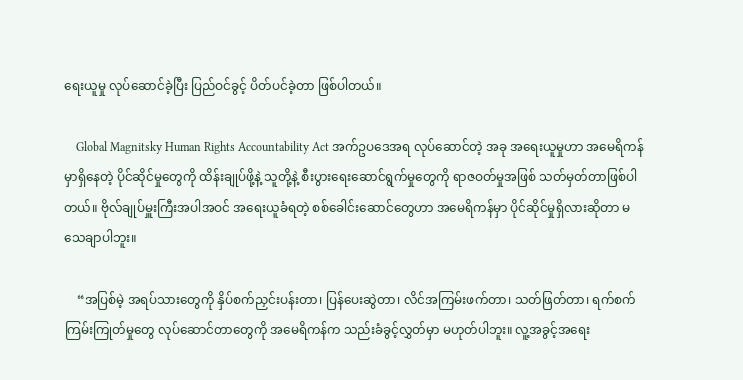ရေးယူမှု လုပ်ဆောင်ခဲ့ပြီး ပြည်ဝင်ခွင့် ပိတ်ပင်ခဲ့တာ ဖြစ်ပါတယ်။

    Global Magnitsky Human Rights Accountability Act အက်ဥပဒေအရ လုပ်ဆောင်တဲ့ အခု အရေးယူမှုဟာ အမေရိကန်မှာရှိနေတဲ့ ပိုင်ဆိုင်မှုတွေကို ထိန်းချုပ်ဖို့နဲ့ သူတို့နဲ့ စီးပွားရေးဆောင်ရွက်မှုတွေကို ရာဇဝတ်မှုအဖြစ် သတ်မှတ်တာဖြစ်ပါတယ်။ ဗိုလ်ချုပ်မှူးကြီးအပါအဝင် အရေးယူခံရတဲ့ စစ်ခေါင်းဆောင်တွေဟာ အမေရိကန်မှာ ပိုင်ဆိုင်မှုရှိလားဆိုတာ မသေချာပါဘူး။

    “အပြစ်မဲ့ အရပ်သားတွေကို နှိပ်စက်ညှင်းပန်းတာ၊ ပြန်ပေးဆွဲတာ၊ လိင်အကြမ်းဖက်တာ၊ သတ်ဖြတ်တာ၊ ရက်စက်ကြမ်းကြုတ်မှုတွေ လုပ်ဆောင်တာတွေကို အမေရိကန်က သည်းခံခွင့်လွှတ်မှာ မဟုတ်ပါဘူး။ လူ့အခွင့်အရေး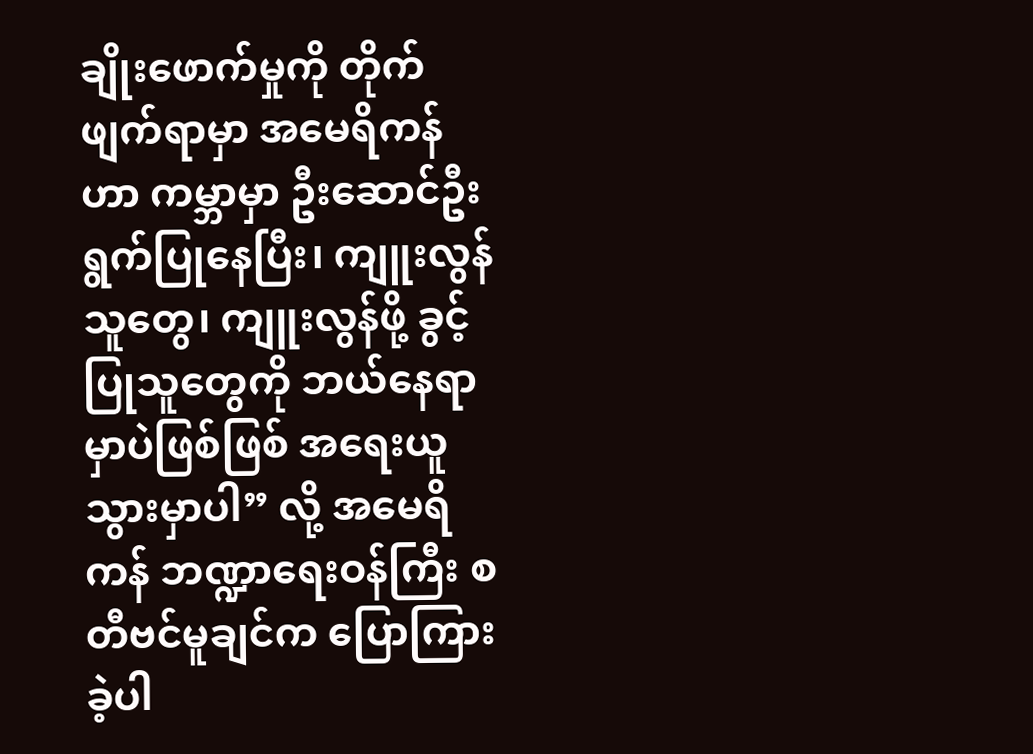ချိုးဖောက်မှုကို တိုက်ဖျက်ရာမှာ အမေရိကန်ဟာ ကမ္ဘာမှာ ဦးဆောင်ဦးရွက်ပြုနေပြီး၊ ကျူးလွန်သူတွေ၊ ကျူးလွန်ဖို့ ခွင့်ပြုသူတွေကို ဘယ်နေရာမှာပဲဖြစ်ဖြစ် အရေးယူသွားမှာပါ” လို့ အမေရိကန် ဘဏ္ဍာရေးဝန်ကြီး စတီဗင်မူချင်က ပြောကြားခဲ့ပါ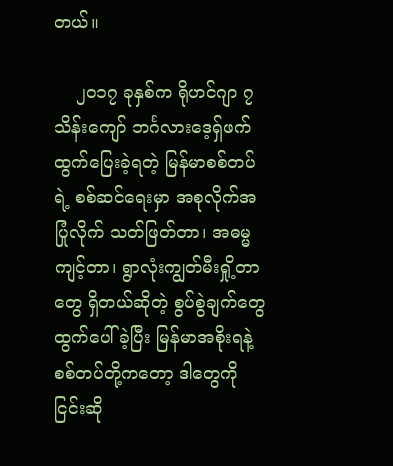တယ်။

    ၂၀၁၇ ခုနှစ်က ရိုဟင်ဂျာ ၇ သိန်းကျော် ဘင်္ဂလားဒေ့ရှ်ဖက် ထွက်ပြေးခဲ့ရတဲ့ မြန်မာစစ်တပ်ရဲ့ စစ်ဆင်ရေးမှာ အစုလိုက်အပြုံလိုက် သတ်ဖြတ်တာ၊ အဓမ္မကျင့်တာ၊ ရွာလုံးကျွတ်မီးရှို့တာတွေ ရှိတယ်ဆိုတဲ့ စွပ်စွဲချက်တွေ ထွက်ပေါ်ခဲ့ပြီး မြန်မာအစိုးရနဲ့ စစ်တပ်တို့ကတော့ ဒါတွေကို ငြင်းဆို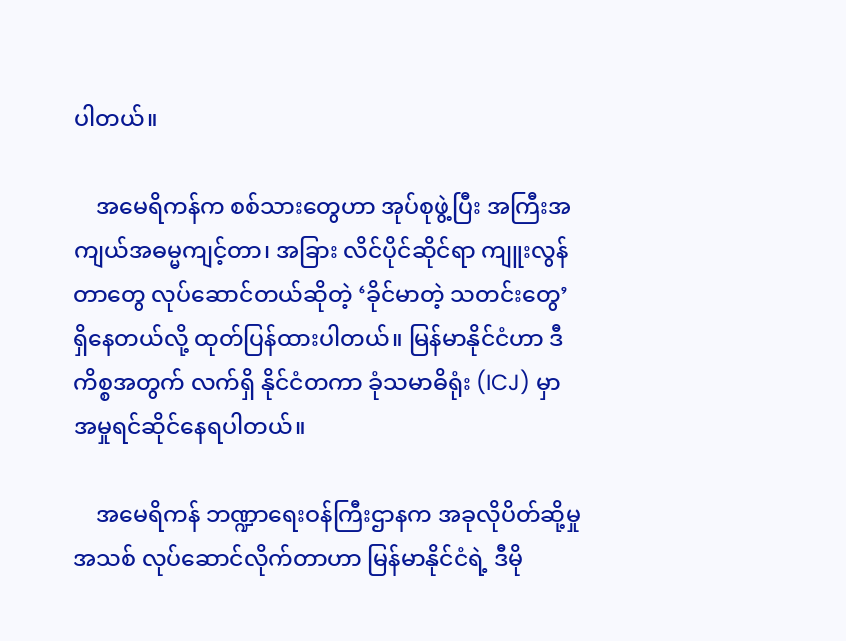ပါတယ်။

    အမေရိကန်က စစ်သားတွေဟာ အုပ်စုဖွဲ့ပြီး အကြီးအကျယ်အဓမ္မကျင့်တာ၊ အခြား လိင်ပိုင်ဆိုင်ရာ ကျူးလွန်တာတွေ လုပ်ဆောင်တယ်ဆိုတဲ့ ‘ခိုင်မာတဲ့ သတင်း‌တွေ’ ရှိနေတယ်လို့ ထုတ်ပြန်ထားပါတယ်။ မြန်မာနိုင်ငံဟာ ဒီကိစ္စအတွက် လက်ရှိ နိုင်ငံတကာ ခုံသမာဓိရုံး (ICJ) မှာ အမှုရင်ဆိုင်နေရပါတယ်။

    အမေရိကန် ဘဏ္ဍာရေးဝန်ကြီးဌာနက အခုလိုပိတ်ဆို့မှုအသစ် လုပ်ဆောင်လိုက်တာဟာ မြန်မာနိုင်ငံရဲ့ ဒီမို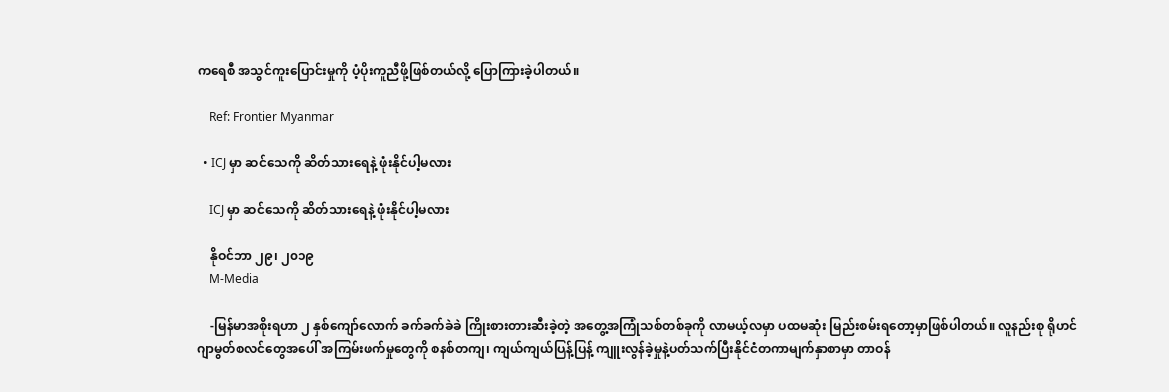ကရေစီ အသွင်ကူးပြောင်းမှုကို ပံ့ပိုးကူညီဖို့ဖြစ်တယ်လို့ ပြောကြားခဲ့ပါတယ်။

    Ref: Frontier Myanmar

  • ICJ မှာ ဆင်သေကို ဆိတ်သားရေနဲ့ ဖုံးနိုင်ပါ့မလား

    ICJ မှာ ဆင်သေကို ဆိတ်သားရေနဲ့ ဖုံးနိုင်ပါ့မလား

    နိုဝင်ဘာ ၂၉၊ ၂၀၁၉
    M-Media

    -မြန်မာအစိုးရဟာ ၂ နှစ်ကျော်လောက် ခက်ခက်ခဲခဲ ကြိုးစားတားဆီးခဲ့တဲ့ အတွေ့အကြုံသစ်တစ်ခုကို လာမယ့်လမှာ ပထမဆုံး မြည်းစမ်းရတော့မှာဖြစ်ပါတယ်။ လူနည်းစု ရိုဟင်ဂျာမွတ်စလင်တွေအပေါ် အကြမ်းဖက်မှုတွေကို စနစ်တကျ၊ ကျယ်ကျယ်ပြန့်ပြန့် ကျူးလွန်ခဲ့မှုနဲ့ပတ်သက်ပြီးနိုင်ငံတကာမျက်နှာစာမှာ တာဝန်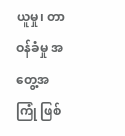ယူမှု၊ တာဝန်ခံမှု အတွေ့အကြုံ ဖြစ်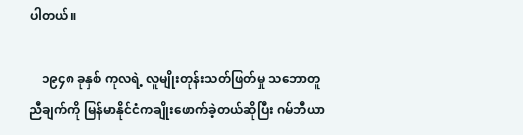ပါတယ်။

    ၁၉၄၈ ခုနှစ် ကုလရဲ့ လူမျိုးတုန်းသတ်ဖြတ်မှု သဘောတူညီချက်ကို မြန်မာနိုင်ငံကချိုးဖောက်ခဲ့တယ်ဆိုပြီး ဂမ်ဘီယာ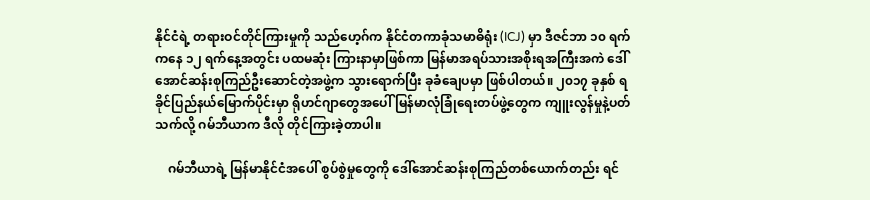နိုင်ငံရဲ့ တရားဝင်တိုင်ကြားမှုကို သည်ဟေ့ဂ်က နိုင်ငံတကာခုံသမာဓိရုံး (ICJ) မှာ ဒီဇင်ဘာ ၁၀ ရက်ကနေ ၁၂ ရက်နေ့အတွင်း ပထမဆုံး ကြားနာမှာဖြစ်ကာ မြန်မာအရပ်သားအစိုးရအကြီးအကဲ ဒေါ်အောင်ဆန်းစုကြည်ဦးဆောင်တဲ့အဖွဲ့က သွားရောက်ပြီး ခုခံချေပမှာ ဖြစ်ပါတယ်။ ၂၀၁၇ ခုနှစ် ရခိုင်ပြည်နယ်မြောက်ပိုင်းမှာ ရိုဟင်ဂျာတွေအပေါ် မြန်မာလုံခြုံရေးတပ်ဖွဲ့တွေက ကျူးလွန်မှုနဲ့ပတ်သက်လို့ ဂမ်ဘီယာက ဒီလို တိုင်ကြားခဲ့တာပါ။

    ဂမ်ဘီယာရဲ့ မြန်မာနိုင်ငံအပေါ် စွပ်စွဲမှုတွေကို ဒေါ်အောင်ဆန်းစုကြည်တစ်ယောက်တည်း ရင်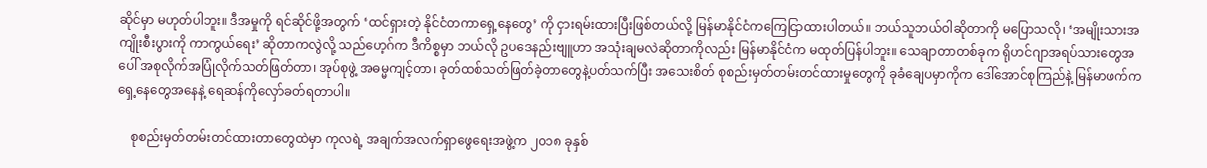ဆိုင်မှာ မဟုတ်ပါဘူး။ ဒီအမှုကို ရင်ဆိုင်ဖို့အတွက် ‘ထင်ရှားတဲ့ နိုင်ငံတကာရှေ့နေတွေ’ ကို ငှားရမ်းထားပြီးဖြစ်တယ်လို့ မြန်မာနိုင်ငံကကြေငြာထားပါတယ်။ ဘယ်သူဘယ်ဝါဆိုတာကို မပြောသလို၊ ‘အမျိုးသားအကျိုးစီးပွားကို ကာကွယ်ရေး’ ဆိုတာကလွဲလို့ သည်ဟေ့ဂ်က ဒီကိစ္စမှာ ဘယ်လို ဥပဒေနည်းဗျူဟာ အသုံးချမလဲဆိုတာကိုလည်း မြန်မာနိုင်ငံက မထုတ်ပြန်ပါဘူး။ သေချာတာတစ်ခုက ရိုဟင်ဂျာအရပ်သားတွေအပေါ် အစုလိုက်အပြုံလိုက်သတ်ဖြတ်တာ၊ အုပ်စုဖွဲ့ အဓမ္မကျင့်တာ၊ ခုတ်ထစ်သတ်ဖြတ်ခဲ့တာတွေနဲ့ပတ်သက်ပြီး အသေးစိတ် စုစည်းမှတ်တမ်းတင်ထားမှုတွေကို ခုခံချေပမှာကိုက ဒေါ်အောင်စုကြည်နဲ့ မြန်မာဖက်ကရှေ့နေတွေအနေနဲ့ ရေဆန်ကိုလှော်ခတ်ရတာပါ။

    စုစည်းမှတ်တမ်းတင်ထားတာတွေထဲမှာ ကုလရဲ့ အချက်အလက်ရှာဖွေရေးအဖွဲ့က ၂၀၁၈ ခုနှစ်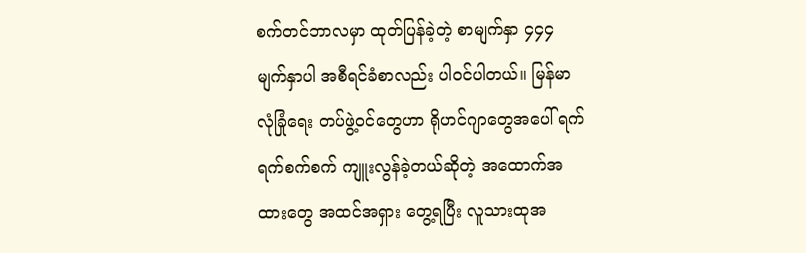စက်တင်ဘာလမှာ ထုတ်ပြန်ခဲ့တဲ့ စာမျက်နှာ ၄၄၄ မျက်နှာပါ အစီရင်ခံစာလည်း ပါဝင်ပါတယ်။ မြန်မာလုံခြုံရေး တပ်ဖွဲ့ဝင်တွေဟာ ရိုဟင်ဂျာတွေအပေါ် ရက်ရက်စက်စက် ကျူးလွန်ခဲ့တယ်ဆိုတဲ့ အထောက်အထားတွေ အထင်အရှား တွေ့ရပြီး လူသားထုအ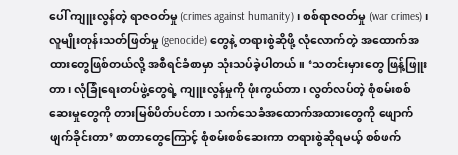ပေါ် ကျူးလွန်တဲ့ ရာဇဝတ်မှု (crimes against humanity)၊ စစ်ရာဇဝတ်မှု (war crimes)၊ လူမျိုးတုန်းသတ်ဖြတ်မှု (genocide) တွေနဲ့ တရားစွဲဆိုဖို့ လုံလောက်တဲ့ အထောက်အထားတွေဖြစ်တယ်လို့ အစီရင်ခံစာမှာ သုံးသပ်ခဲ့ပါတယ်။ ‘သတင်းမှားတွေ ဖြန့်ဖြူးတာ၊ လုံခြုံရေးတပ်ဖွဲ့တွေရဲ့ ကျူးလွန်မှုကို ဖုံးကွယ်တာ၊ လွတ်လပ်တဲ့ စုံစမ်းစစ်ဆေးမှုတွေကို တားမြစ်ပိတ်ပင်တာ၊ သက်သေခံအထောက်အထားတွေကို ဖျောက်ဖျက်ခိုင်းတာ’ စာတာတွေကြောင့် စုံစမ်းစစ်ဆေးကာ တရားစွဲဆိုရမယ့် စစ်ဖက်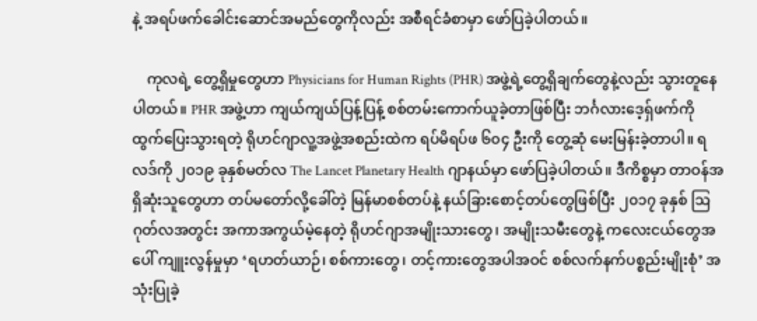နဲ့ အရပ်ဖက်ခေါင်းဆောင်အမည်တွေကိုလည်း အစီရင်ခံစာမှာ ဖော်ပြခဲ့ပါတယ်။

    ကုလရဲ့ တွေ့ရှိမှုတွေဟာ Physicians for Human Rights (PHR) အဖွဲ့ရဲ့တွေ့ရှိချက်တွေနဲ့လည်း သွားတူနေပါတယ်။ PHR အဖွဲ့ဟာ ကျယ်ကျယ်ပြန့်ပြန့် စစ်တမ်းကောက်ယူခဲ့တာဖြစ်ပြီး ဘင်္ဂလားဒေ့ရှ်ဖက်ကို ထွက်ပြေးသွားရတဲ့ ရိုဟင်ဂျာလူ့အဖွဲ့အစည်းထဲက ရပ်မိရပ်ဖ ၆၀၄ ဦးကို တွေ့ဆုံ မေးမြန်းခဲ့တာပါ။ ရလဒ်ကို ၂၀၁၉ ခုနှစ်မတ်လ The Lancet Planetary Health ဂျာနယ်မှာ ဖော်ပြခဲ့ပါတယ်။ ဒီကိစ္စမှာ တာဝန်အရှိဆုံးသူတွေဟာ တပ်မတော်လို့ခေါ်တဲ့ မြန်မာစစ်တပ်နဲ့ နယ်ခြားစောင့်တပ်တွေဖြစ်ပြီး ၂၀၁၇ ခုနှစ် ဩဂုတ်လအတွင်း အကာအကွယ်မဲ့နေတဲ့ ရိုဟင်ဂျာအမျိုးသားတွေ၊ အမျိုးသမီးတွေနဲ့ ကလေးငယ်တွေအပေါ် ကျူးလွန်မှုမှာ ‘ရဟတ်ယာဉ်၊ စစ်ကားတွေ၊ တင့်ကားတွေအပါအဝင် စစ်လက်နက်ပစ္စည်းမျိုးစုံ’ အသုံးပြုခဲ့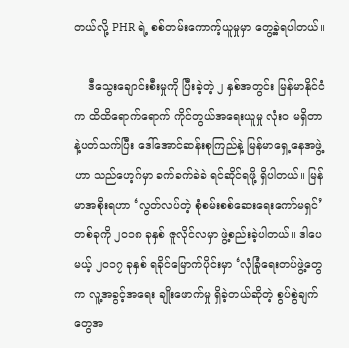တယ်လို့ PHR ရဲ့ စစ်တမ်းကောက့်ယူမှုမှာ တွေ့ခဲ့ရပါတယ်။

    ဒီသွေးချောင်းစီးမှုကို ပြီးခဲ့တဲ့ ၂ နှစ်အတွင်း မြန်မာနိုင်ငံက ထိထိရောက်ရောက် ကိုင်တွယ်အရေးယူမှု လုံး၀ မရှိတာနဲ့ပတ်သက်ပြီး ဒေါ်အောင်ဆန်းစုကြည်နဲ့ မြန်မာရှေ့နေအဖွဲ့ဟာ သည်ဟေ့ဂ်မှာ ခက်ခက်ခဲခဲ ရင်ဆိုင်ရဖို့ ရှိပါတယ်။ မြန်မာအစိုးရဟာ ‘လွတ်လပ်တဲ့ စုံစမ်းစစ်ဆေးရေးကော်မရှင်’ တစ်ခုကို ၂၀၁၈ ခုနှစ် ဇူလိုင်လမှာ ဖွဲ့စည်းခဲ့ပါတယ်။ ဒါပေမယ့် ၂၀၁၇ ခုနှစ် ရခိုင်မြောက်ပိုင်းမှာ ‘လုံခြုံရေးတပ်ဖွဲ့တွေက လူ့အခွင့်အရေး ချိုးဖောက်မှု ရှိခဲ့တယ်ဆိုတဲ့ စွပ်စွဲချက်တွေအ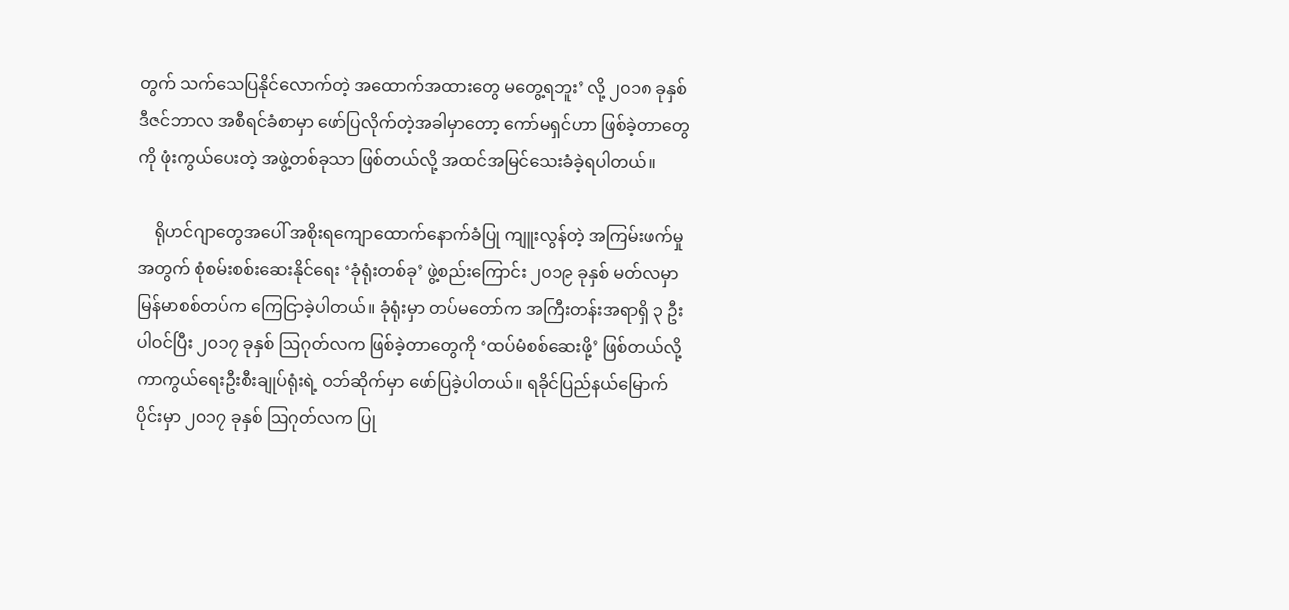တွက် သက်သေပြနိုင်လောက်တဲ့ အထောက်အထားတွေ မတွေ့ရဘူး’ လို့ ၂၀၁၈ ခုနှစ် ဒီဇင်ဘာလ အစီရင်ခံစာမှာ ဖော်ပြလိုက်တဲ့အခါမှာတော့ ကော်မရှင်ဟာ ဖြစ်ခဲ့တာတွေကို ဖုံးကွယ်ပေးတဲ့ အဖွဲ့တစ်ခုသာ ဖြစ်တယ်လို့ အထင်အမြင်သေးခံခဲ့ရပါတယ်။

    ရိုဟင်ဂျာတွေအပေါ် အစိုးရကျောထောက်နောက်ခံပြု ကျူးလွန်တဲ့ အကြမ်းဖက်မှုအတွက် စုံစမ်းစစ်း‌ဆေးနိုင်ရေး ‘ခုံရုံးတစ်ခု’ ဖွဲ့စည်းကြောင်း ၂၀၁၉ ခုနှစ် မတ်လမှာ မြန်မာစစ်တပ်က ကြေငြာခဲ့ပါတယ်။ ခုံရုံးမှာ တပ်မတော်က အကြီးတန်းအရာရှိ ၃ ဦး ပါဝင်ပြီး ၂၀၁၇ ခုနှစ် ဩဂုတ်လက ဖြစ်ခဲ့တာတွေကို ‘ထပ်မံစစ်ဆေးဖို့’ ဖြစ်တယ်လို့ ကာကွယ်ရေးဦးစီးချုပ်ရုံးရဲ့ ဝဘ်ဆိုက်မှာ ဖော်ပြခဲ့ပါတယ်။ ရခိုင်ပြည်နယ်မြောက်ပိုင်းမှာ ၂၀၁၇ ခုနှစ် ဩဂုတ်လက ပြု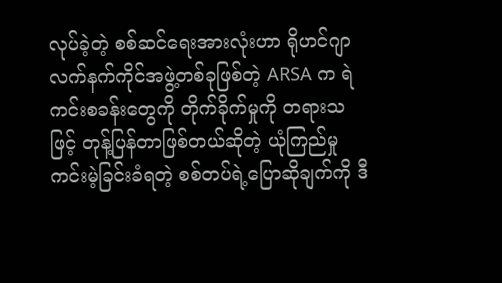လုပ်ခဲ့တဲ့ စစ်ဆင်ရေးအားလုံးဟာ ရိုဟင်ဂျာ လက်နက်ကိုင်အဖွဲ့တစ်ခုဖြစ်တဲ့ ARSA က ရဲကင်းစခန်းတွေကို တိုက်ခိုက်မှုကို တရားသဖြင့် တုန့်ပြန်တာဖြစ်တယ်ဆိုတဲ့ ယုံကြည်မှုကင်းမဲ့ခြင်းခံရတဲ့ စစ်တပ်ရဲ့ပြောဆိုချက်ကို ဒီ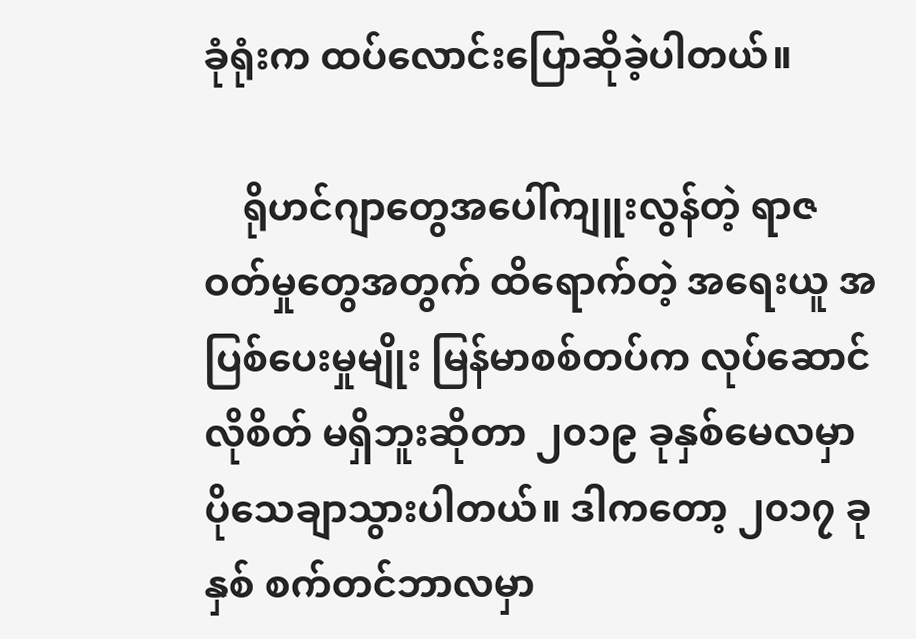ခုံရုံးက ထပ်လောင်းပြောဆိုခဲ့ပါတယ်။

    ရိုဟင်ဂျာတွေအပေါ်ကျူးလွန်တဲ့ ရာဇဝတ်မှုတွေအတွက် ထိရောက်တဲ့ အရေးယူ အပြစ်ပေးမှုမျိုး မြန်မာစစ်တပ်က လုပ်ဆောင်လိုစိတ် မရှိဘူးဆိုတာ ၂၀၁၉ ခုနှစ်မေလမှာ ပိုသေချာသွားပါတယ်။ ဒါကတော့ ၂၀၁၇ ခုနှစ် စက်တင်ဘာလမှာ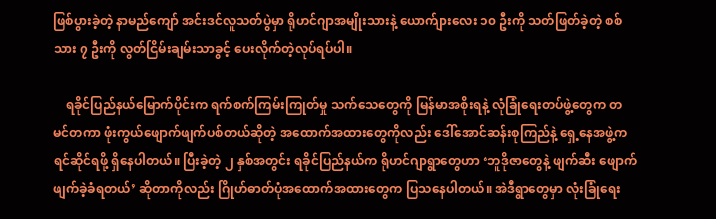ဖြစ်ပွားခဲ့တဲ့ နာမည်ကျော် အင်းဒင်လူသတ်ပွဲမှာ ရိုဟင်ဂျာအမျိုးသားနဲ့ ယောက်ျားလေး ၁၀ ဦးကို သတ်ဖြတ်ခဲ့တဲ့ စစ်သား ၇ ဦးကို လွတ်ငြိမ်းချမ်းသာခွင့် ပေးလိုက်တဲ့လုပ်ရပ်ပါ။

    ရခိုင်ပြည်နယ်မြောက်ပိုင်းက ရက်စက်ကြမ်းကြုတ်မှု သက်သေတွေကို မြန်မာအစိုးရနဲ့ လုံခြုံရေးတပ်ဖွဲ့တွေက တမင်တကာ ဖုံးကွယ်ဖျောက်ဖျက်ပစ်တယ်ဆိုတဲ့ အထောက်အထားတွေကိုလည်း ဒေါ်အောင်ဆန်းစုကြည်နဲ့ ရှေ့နေအဖွဲ့က ရင်ဆိုင်ရဖို့ ရှိနေပါတယ်။ ပြီးခဲ့တဲ့ ၂ နှစ်အတွင်း ရခိုင်ပြည်နယ်က ရိုဟင်ဂျာရွာတွေဟာ ‘ဘူဒိုဇာတွေနဲ့ ဖျက်ဆီး ဖျောက်ဖျက်ခဲ့ခံရတယ်’ ဆိုတာကိုလည်း ဂြိုဟ်ဓာတ်ပုံအထောက်အထားတွေက ပြသနေပါတယ်။ အဲဒီရွာတွေမှာ လုံးခြုံရေး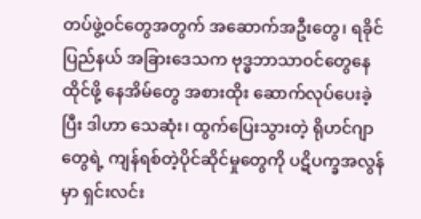တပ်ဖွဲ့ဝင်တွေအတွက် အဆောက်အဦးတွေ၊ ရခိုင်ပြည်နယ် အခြားဒေသက ဗုဒ္ဓဘာသာဝင်တွေနေထိုင်ဖို့ နေအိမ်တွေ အစားထိုး ဆောက်လုပ်ပေးခဲ့ပြီး ဒါဟာ သေဆုံး၊ ထွက်ပြေးသွားတဲ့ ရိုဟင်ဂျာတွေရဲ့ ကျန်ရစ်တဲ့ပိုင်ဆိုင်မှုတွေကို ပဋိပက္ခအလွန်မှာ ရှင်းလင်း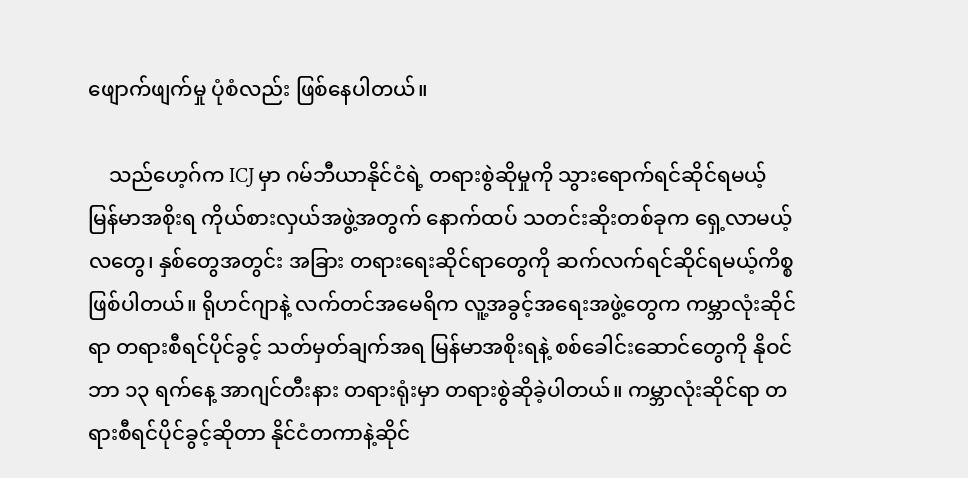ဖျောက်ဖျက်မှု ပုံစံလည်း ဖြစ်နေပါတယ်။

    သည်ဟေ့ဂ်က ICJ မှာ ဂမ်ဘီယာနိုင်ငံရဲ့ တရားစွဲဆိုမှုကို သွားရောက်ရင်ဆိုင်ရမယ့် မြန်မာအစိုးရ ကိုယ်စားလှယ်အဖွဲ့အတွက် နောက်ထပ် သတင်းဆိုးတစ်ခုက ရှေ့လာမယ့် လတွေ၊ နှစ်တွေအတွင်း အခြား တရားရေးဆိုင်ရာတွေကို ဆက်လက်ရင်ဆိုင်ရမယ့်ကိစ္စ ဖြစ်ပါတယ်။ ရိုဟင်ဂျာနဲ့ လက်တင်အမေရိက လူ့အခွင့်အရေးအဖွဲ့တွေက ကမ္ဘာလုံးဆိုင်ရာ တရားစီရင်ပိုင်ခွင့် သတ်မှတ်ချက်အရ မြန်မာအစိုးရနဲ့ စစ်ခေါင်းဆောင်တွေကို နိုဝင်ဘာ ၁၃ ရက်နေ့ အာဂျင်တီးနား တရားရုံးမှာ တရားစွဲဆိုခဲ့ပါတယ်။ ကမ္ဘာလုံးဆိုင်ရာ တရားစီရင်ပိုင်ခွင့်ဆိုတာ နိုင်ငံတကာနဲ့ဆိုင်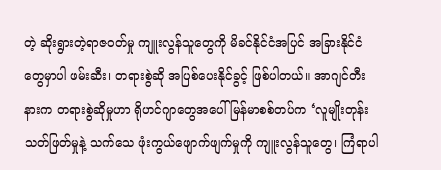တဲ့ ဆိုးရွားတဲ့ရာဇဝတ်မှု ကျူးလွန်သူတွေကို မိခင်နိုင်ငံအပြင် အခြားနိုင်ငံတွေမှာပါ ဖမ်းဆီး၊ တရားစွဲဆို အပြစ်ပေးနိုင်ခွင့် ဖြစ်ပါတယ်။ အာဂျင်တီးနားက တရားစွဲဆိုမှုဟာ ရိုဟင်ဂျာတွေအပေါ် မြန်မာစစ်တပ်က ‘လူမျိုးတုန်းသတ်ဖြတ်မှုနဲ့ သက်သေ‌ ဖုံးကွယ်ဖျောက်ဖျက်မှုကို ကျူးလွန်သူတွေ၊ ကြံရာပါ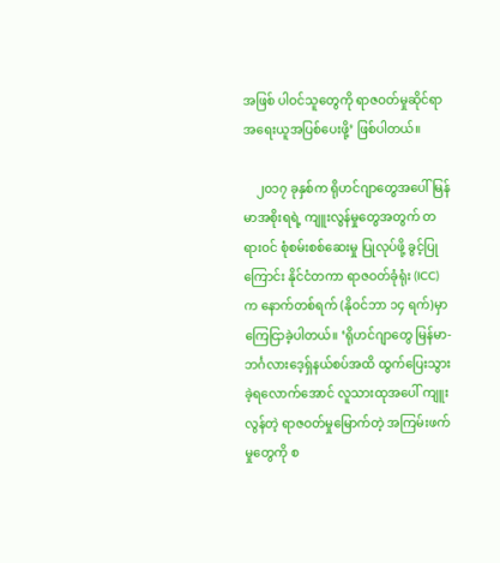အဖြစ် ပါဝင်သူတွေကို ရာဇဝတ်မှုဆိုင်ရာ အရေးယူအပြစ်ပေးဖို့’ ဖြစ်ပါတယ်။

    ၂၀၁၇ ခုနှစ်က ရိုဟင်ဂျာတွေအပေါ် မြန်မာအစိုးရရဲ့ ကျူးလွန်မှုတွေအတွက် တရား၀င် စုံစမ်းစစ်ဆေးမှု ပြုလုပ်ဖို့ ခွင့်ပြုကြောင်း နိုင်ငံတကာ ရာဇဝတ်ခုံရုံး (ICC) က နောက်တစ်ရက် (နိုဝင်ဘာ ၁၄ ရက်)မှာ ကြေငြာခဲ့ပါတယ်။ ‘ရိုဟင်ဂျာတွေ မြန်မာ-ဘင်္ဂလားဒေ့ရှ်နယ်စပ်အထိ ထွက်ပြေးသွားခဲ့ရလောက်အောင် လူသားထုအပေါ် ကျူးလွန်တဲ့ ရာဇဝတ်မှုမြောက်တဲ့ အကြမ်းဖက်မှုတွေကို စ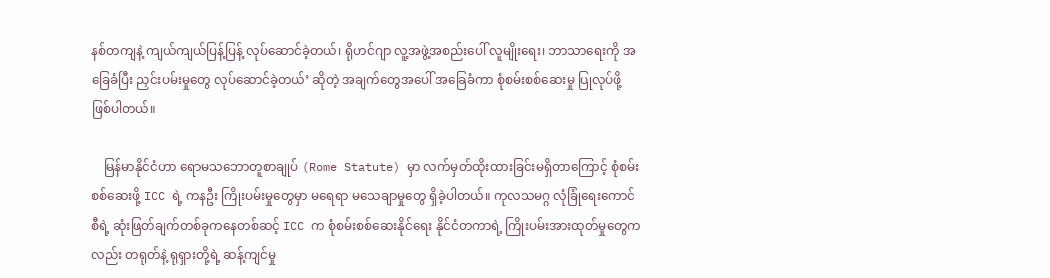နစ်တကျနဲ့ ကျယ်ကျယ်ပြန့်ပြန့် လုပ်ဆောင်ခဲ့တယ်၊ ရိုဟင်ဂျာ လူ့အဖွဲ့အစည်းပေါ် လူမျိုးရေး၊ ဘာသာရေးကို အခြေခံပြီး ညှင်းပမ်းမှုတွေ လုပ်ဆောင်ခဲ့တယ်’ ဆိုတဲ့ အချက်တွေအပေါ် အခြေခံကာ စုံစမ်းစစ်ဆေးမှု ပြုလုပ်ဖို့ ဖြစ်ပါတယ်။

    မြန်မာနိုင်ငံဟာ ရောမသဘောတူစာချုပ် (Rome Statute) မှာ လက်မှတ်ထိုးထားခြင်းမရှိတာကြောင့် စုံစမ်းစစ်ဆေးဖို့ ICC ရဲ့ ကနဦး ကြိုးပမ်းမှုတွေမှာ မရေရာ မသေချာမှုတွေ ရှိခဲ့ပါတယ်။ ကုလသမဂ္ဂ လုံခြုံရေးကောင်စီရဲ့ ဆုံးဖြတ်ချက်တစ်ခုကနေတစ်ဆင့် ICC က စုံစမ်းစစ်ဆေးနိုင်ရေး နိုင်ငံတကာရဲ့ ကြိုးပမ်းအားထုတ်မှုတွေကလည်း တရုတ်နဲ့ ရုရှားတို့ရဲ့ ဆန့်ကျင်မှု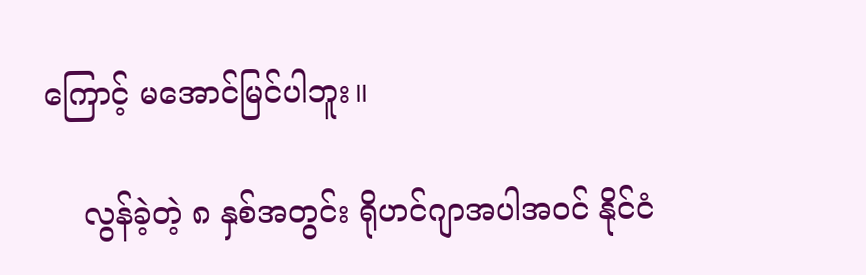ကြောင့် မအောင်မြင်ပါဘူး။

    လွန်ခဲ့တဲ့ ၈ နှစ်အတွင်း ရိုဟင်ဂျာအပါအဝင် နိုင်ငံ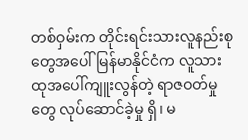တစ်ဝှမ်းက တိုင်းရင်းသားလူနည်းစုတွေအပေါ် မြန်မာနိုင်ငံက လူသားထုအပေါ်ကျူးလွန်တဲ့ ရာဇဝတ်မှုတွေ လုပ်ဆောင်ခဲ့မှု ရှိ၊ မ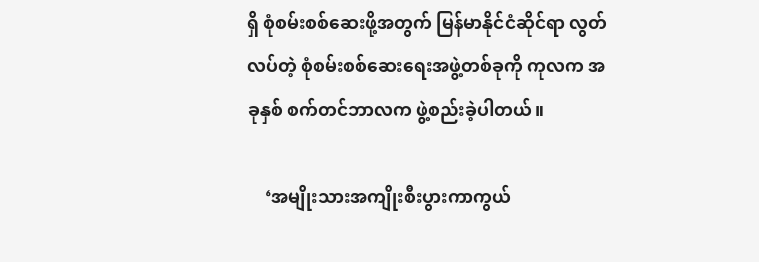ရှိ စုံစမ်းစစ်ဆေးဖို့အတွက် မြန်မာနိုင်ငံဆိုင်ရာ လွတ်လပ်တဲ့ စုံစမ်းစစ်ဆေးရေးအဖွဲ့တစ်ခုကို ကုလက အခုနှစ် စက်တင်ဘာလက ဖွဲ့စည်းခဲ့ပါတယ်။

    ‘အမျိုးသားအကျိုးစီးပွားကာကွယ်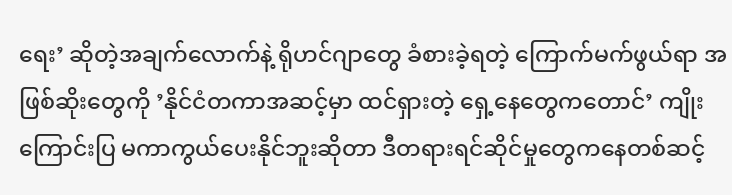ရေး’ ဆိုတဲ့အချက်လောက်နဲ့ ရိုဟင်ဂျာတွေ ခံစားခဲ့ရတဲ့ ကြောက်မက်ဖွယ်ရာ အဖြစ်ဆိုးတွေကို ‌’နိုင်ငံတကာအဆင့်မှာ ထင်ရှားတဲ့ ရှေ့နေတွေကတောင်’ ကျိုးကြောင်းပြ မကာကွယ်ပေးနိုင်ဘူးဆိုတာ ဒီတရားရင်ဆိုင်မှုတွေကနေတစ်ဆင့်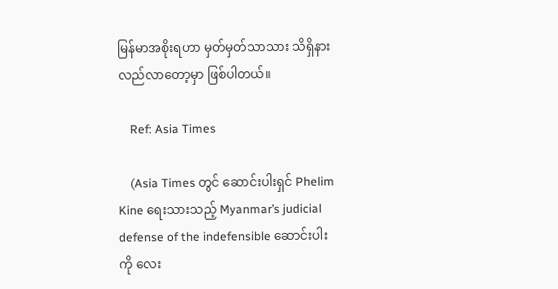မြန်မာအစိုးရဟာ မှတ်မှတ်သာသား သိရှိနားလည်လာတော့မှာ ဖြစ်ပါတယ်။

    Ref: Asia Times

    (Asia Times တွင် ဆောင်းပါးရှင် Phelim Kine ရေးသားသည့် Myanmar’s judicial defense of the indefensible ဆောင်းပါးကို လေး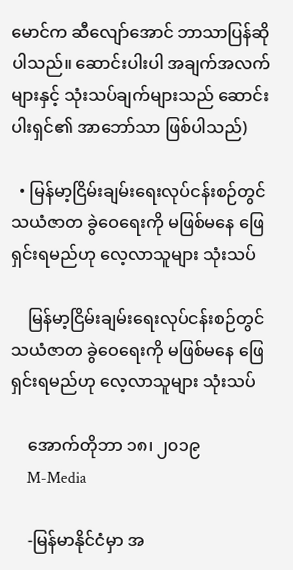မောင်က ဆီလျော်အောင် ဘာသာပြန်ဆိုပါသည်။ ဆောင်းပါးပါ အချက်အလက်များနှင့် သုံးသပ်ချက်များသည် ဆောင်းပါးရှင်၏ အာဘော်သာ ဖြစ်ပါသည်)

  • မြန်မာ့ငြိမ်းချမ်းရေးလုပ်ငန်းစဉ်တွင် သယံဇာတ ခွဲဝေရေးကို မဖြစ်မနေ ဖြေရှင်းရမည်ဟု လေ့လာသူများ သုံးသပ်

    မြန်မာ့ငြိမ်းချမ်းရေးလုပ်ငန်းစဉ်တွင် သယံဇာတ ခွဲဝေရေးကို မဖြစ်မနေ ဖြေရှင်းရမည်ဟု လေ့လာသူများ သုံးသပ်

    အောက်တိုဘာ ၁၈၊ ၂၀၁၉
    M-Media

    -မြန်မာနိုင်ငံမှာ အ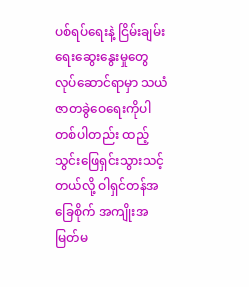ပစ်ရပ်ရေးနဲ့ ငြိမ်းချမ်းရေးဆွေးနွေးမှုတွေ လုပ်ဆောင်ရာမှာ သယံဇာတခွဲဝေရေးကိုပါ တစ်ပါတည်း ထည့်သွင်းဖြေရှင်းသွားသင့်တယ်လို့ ဝါရှင်တန်အခြေစိုက် အကျိုးအမြတ်မ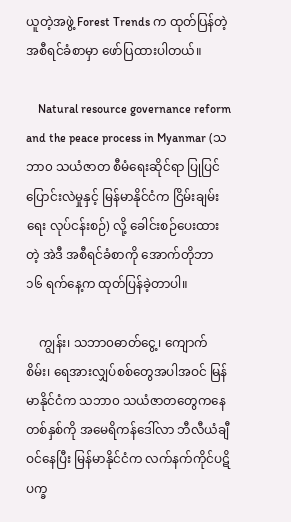ယူတဲ့အဖွဲ့ Forest Trends က ထုတ်ပြန်တဲ့ အစီရင်ခံစာမှာ ဖော်ပြထားပါတယ်။

    Natural resource governance reform and the peace process in Myanmar (သဘာ၀ သယံဇာတ စီမံရေးဆိုင်ရာ ပြုပြင်ပြောင်းလဲမှုနှင့် မြန်မာနိုင်ငံက ငြိမ်းချမ်းရေး လုပ်ငန်းစဉ်) လို့ ခေါင်းစဉ်ပေးထားတဲ့ အဲဒီ အစီရင်ခံစာကို အောက်တိုဘာ ၁၆ ရက်နေ့က ထုတ်ပြန်ခဲ့တာပါ။

    ကျွန်း၊ သဘာ၀ဓာတ်ငွေ့၊ ကျောက်စိမ်း၊ ရေအားလျှပ်စစ်တွေအပါအဝင် မြန်မာနိုင်ငံက သဘာ၀ သယံဇာတတွေကနေ တစ်နှစ်ကို အမေရိကန်ဒေါ်လာ ဘီလီယံချီဝင်နေပြီး မြန်မာနိုင်ငံက လက်နက်ကိုင်ပဋိပက္ခ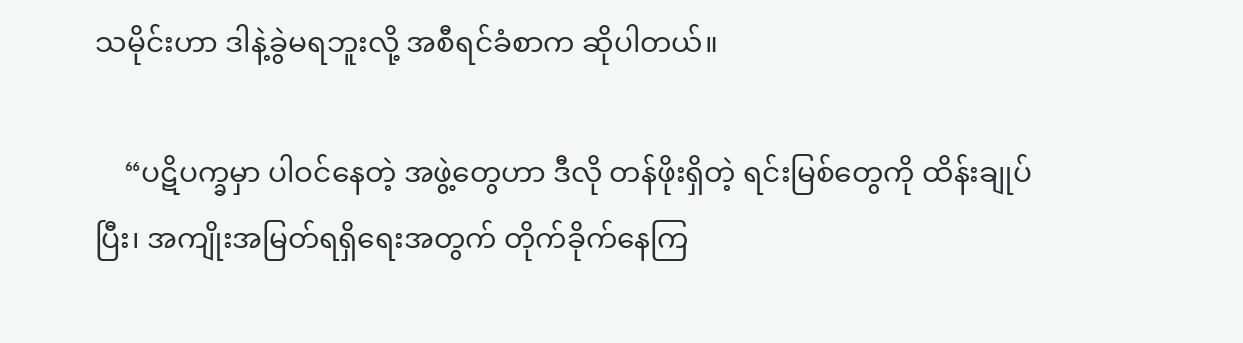သမိုင်းဟာ ဒါနဲ့ခွဲမရဘူးလို့ အစီရင်ခံစာက ဆိုပါတယ်။

    “ပဋိပက္ခမှာ ပါဝင်နေတဲ့ အဖွဲ့တွေဟာ ဒီလို တန်ဖိုးရှိတဲ့ ရင်းမြစ်တွေကို ထိန်းချုပ်ပြီး၊ အကျိုးအမြတ်ရရှိရေးအတွက် တိုက်ခိုက်နေကြ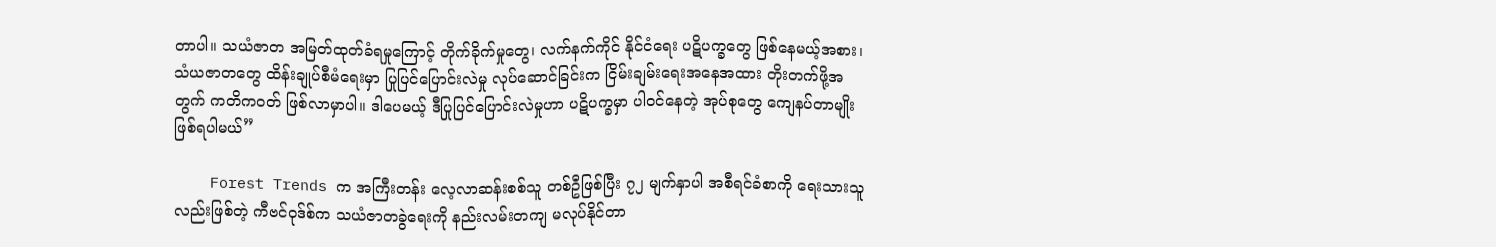တာပါ။ သယံဇာတ အမြတ်ထုတ်ခံရမှုကြောင့် တိုက်ခိုက်မှုတွေ၊ လက်နက်ကိုင် နိုင်ငံရေး ပဋိပက္ခတွေ ဖြစ်နေမယ့်အစား၊ သံယဇာတတွေ ထိန်းချုပ်စီမံရေးမှာ ပြုပြင်ပြောင်းလဲမှု လုပ်ဆောင်ခြင်းက ငြိမ်းချမ်းရေးအနေအထား တိုးတက်ဖို့အတွက် ကတိကဝတ် ဖြစ်လာမှာပါ။ ဒါပေမယ့် ဒီပြုပြင်ပြောင်းလဲမှုဟာ ပဋိပက္ခမှာ ပါဝင်နေတဲ့ အုပ်စုတွေ ကျေနပ်တာမျိုး ဖြစ်ရပါမယ်”

    Forest Trends က အကြီးတန်း လေ့လာဆန်းစစ်သူ တစ်ဦဖြစ်ပြီး ၇၂ မျက်နှာပါ အစီရင်ခံစာကို ရေးသားသူလည်းဖြစ်တဲ့ ကီဗင်၀ုဒ်စ်က သယံဇာတခွဲရေးကို နည်းလမ်းတကျ မလုပ်နိုင်တာ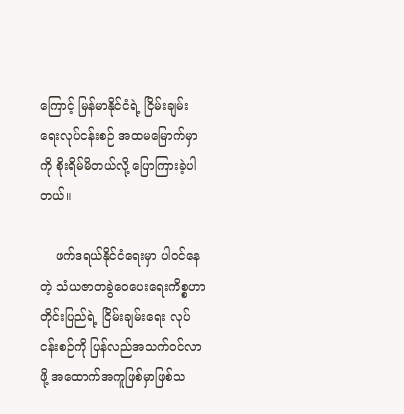ကြောင့် မြန်မာနိုင်ငံရဲ့ ငြိမ်းချမ်းရေးလုပ်ငန်းစဉ် အထမမြောက်မှာကို စိုးရိမ်မိတယ်လို့ ပြောကြားခဲ့ပါတယ်။

    ဖက်ဒရယ်နိုင်ငံရေးမှာ ပါဝင်နေတဲ့ သံယဇာတခွဲဝေပေးရေးကိစ္စဟာ တိုင်းပြည်ရဲ့ ငြိမ်းချမ်းရေး လုပ်ငန်းစဉ်ကို ပြန်လည်အသက်ဝင်လာဖို့ အထောက်အကူဖြစ်မှာဖြစ်သ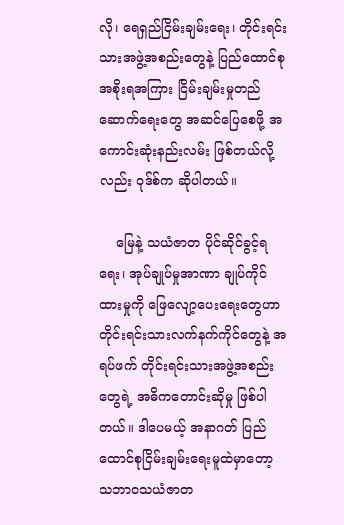လို၊ ရေရှည်ငြိမ်းချမ်းရေး၊ တိုင်းရင်းသားအဖွဲ့အစည်းတွေနဲ့ ပြည်ထောင်စုအစိုးရအကြား ငြိမ်းချမ်းမှုတည်ဆောက်ရေးတွေ အဆင်ပြေစေဖို့ အကောင်းဆုံးနည်းလမ်း ဖြစ်တယ်လို့လည်း ၀ုဒ်စ်က ဆိုပါတယ်။

    မြေနဲ့ သယံဇာတ ပိုင်ဆိုင်ခွင့်ရရေး၊ အုပ်ချုပ်မှုအာဏာ ချုပ်ကိုင်ထားမှုကို ဖြေလျော့ပေးရေးတွေဟာ တိုင်းရင်းသားလက်နက်ကိုင်တွေနဲ့ အရပ်ဖက် တိုင်းရင်းသားအဖွဲ့အစည်းတွေရဲ့ အဓိကတောင်းဆိုမှု ဖြစ်ပါတယ်။ ဒါပေမယ့် အနာဂတ် ပြည်ထောင်စုငြိမ်းချမ်းရေးမူထဲမှာတော့ သဘာ၀သယံဇာတ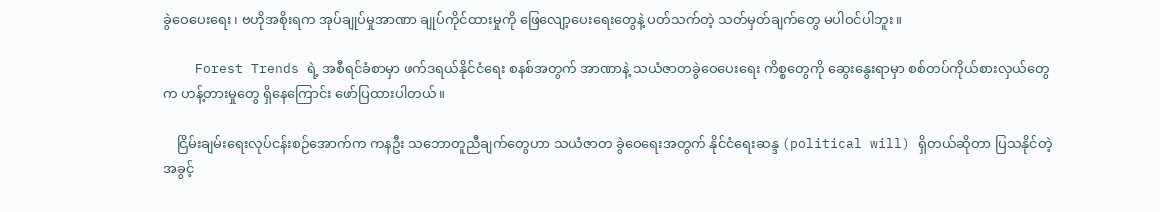ခွဲဝေပေးရေး၊ ဗဟိုအစိုးရက အုပ်ချုပ်မှုအာဏာ ချုပ်ကိုင်ထားမှုကို ဖြေလျော့ပေးရေးတွေနဲ့ ပတ်သက်တဲ့ သတ်မှတ်ချက်တွေ မပါဝင်ပါဘူး။

    Forest Trends ရဲ့ အစီရင်ခံစာမှာ ဖက်ဒရယ်နိုင်ငံရေး စနစ်အတွက် အာဏာနဲ့ သယံဇာတခွဲဝေပေးရေး ကိစ္စတွေကို ဆွေးနွေးရာမှာ စစ်တပ်ကိုယ်စားလှယ်တွေက ဟန့်တားမှုတွေ ရှိနေကြောင်း ဖော်ပြထားပါတယ်။

    ငြိမ်းချမ်းရေးလုပ်ငန်းစဉ်အောက်က ကနဦး သဘောတူညီချက်တွေဟာ သယံဇာတ ခွဲဝေရေးအတွက် နိုင်ငံရေးဆန္ဒ (political will) ရှိတယ်ဆိုတာ ပြသနိုင်တဲ့ အခွင့်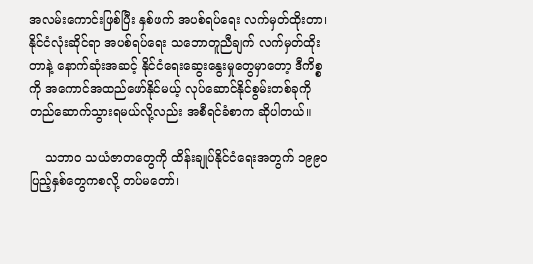အလမ်းကောင်းဖြစ်ပြီး နှစ်ဖက် အပစ်ရပ်ရေး လက်မှတ်ထိုးတာ၊ နိုင်ငံလုံးဆိုင်ရာ အပစ်ရပ်ရေး သဘောတူညီချက် လက်မှတ်ထိုးတာနဲ့ နောက်ဆုံးအဆင့် နိုင်ငံရေးဆွေးနွေးမှုတွေမှာတော့ ဒီကိစ္စကို အကောင်အထည်ဖော်နိုင်မယ့် လုပ်ဆောင်နိုင်စွမ်းတစ်ခုကို တည်ဆောက်သွားရမယ်လို့လည်း အစီရင်ခံစာက ဆိုပါတယ်။

    သဘာ၀ သယံဇာတတွေကို ထိန်းချုပ်နိုင်ငံရေးအတွက် ၁၉၉၀ ပြည့်နှစ်တွေကစလို့ တပ်မတော်၊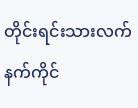တိုင်းရင်းသားလက်နက်ကိုင်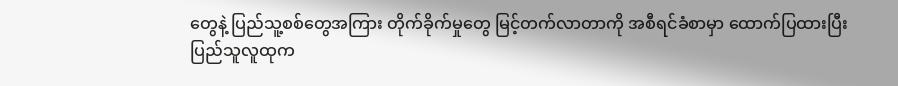တွေနဲ့ ပြည်သူ့စစ်တွေအကြား တိုက်ခိုက်မှုတွေ မြင့်တက်လာတာကို အစီရင်ခံစာမှာ ထောက်ပြထားပြီး ပြည်သူလူထုက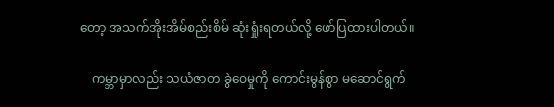တော့ အသက်အိုးအိမ်စည်းစိမ် ဆုံးရှုံးရတယ်လို့ ဖော်ပြထားပါတယ်။

    ကမ္ဘာမှာလည်း သယံဇာတ ခွဲဝေမှုကို ကောင်းမွန်စွာ မဆောင်ရွက်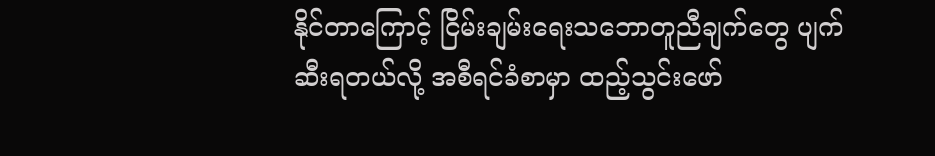နိုင်တာကြောင့် ငြိမ်းချမ်းရေးသဘောတူညီချက်တွေ ပျက်ဆီးရတယ်လို့ အစီရင်ခံစာမှာ ထည့်သွင်းဖော်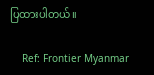ပြထားပါတယ်။

    Ref: Frontier Myanmar